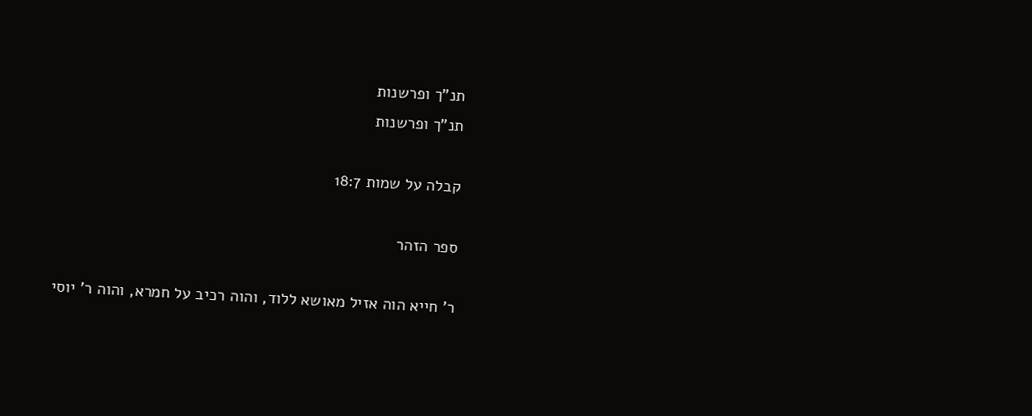תנ"ך ופרשנות
תנ"ך ופרשנות

קבלה על שמות 18:7

ספר הזהר

ר' חייא הוה אזיל מאושא ללוד, והוה רכיב על חמרא, והוה ר' יוסי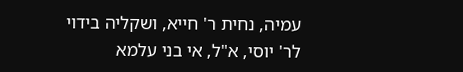עמיה, נחית ר' חייא, ושקליה בידוי לר' יוסי, א"ל, אי בני עלמא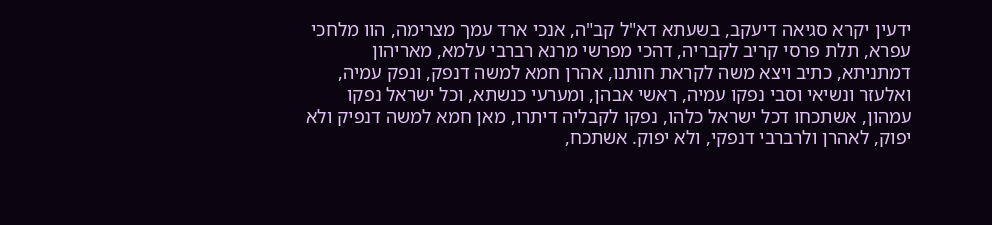ידעין יקרא סגיאה דיעקב, בשעתא דא"ל קב"ה, אנכי ארד עמך מצרימה, הוו מלחכי עפרא, תלת פרסי קריב לקבריה, דהכי מפרשי מרנא רברבי עלמא, מאריהון דמתניתא, כתיב ויצא משה לקראת חותנו, אהרן חמא למשה דנפק, ונפק עמיה, ואלעזר ונשיאי וסבי נפקו עמיה, ראשי אבהן, ומערעי כנשתא, וכל ישראל נפקו עמהון, אשתכחו דכל ישראל כלהו, נפקו לקבליה דיתרו, מאן חמא למשה דנפיק ולא יפוק, לאהרן ולרברבי דנפקי, ולא יפוק. אשתכח,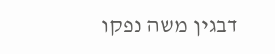דבגין משה נפקו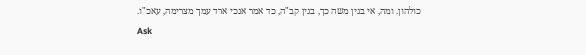כולהון. ומה, אי בגין משה כך, בגין קב"ה, כד אמר אנכי ארד עמך מצרימה, עאכ"ו.
Ask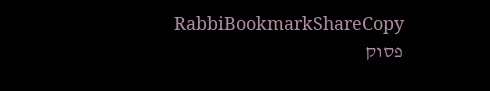RabbiBookmarkShareCopy
פסוק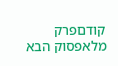קודםפרק מלאפסוק הבא